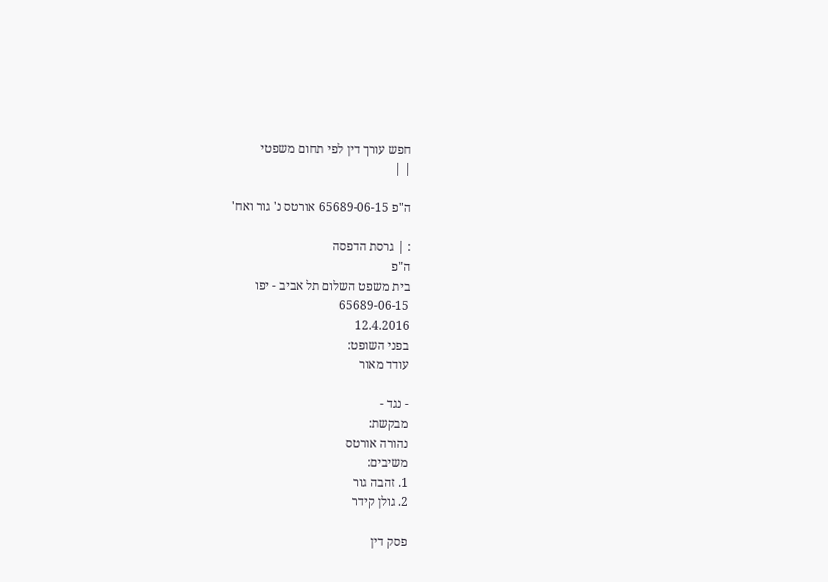חפש עורך דין לפי תחום משפטי
| |

ה"פ 65689-06-15 אורטס נ' גור ואח'

: | גרסת הדפסה
ה"פ
בית משפט השלום תל אביב - יפו
65689-06-15
12.4.2016
בפני השופט:
עודד מאור

- נגד -
מבקשת:
נהורה אורטס
משיבים:
1. זהבה גור
2. גולן קידר

פסק דין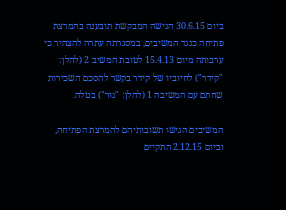ביום 30.6.15 הגישה המבקשת תובענה בהמרצת פתיחה כנגד המשיבים, במסגרתה עתרה להצהיר כי ערבותה מיום 15.4.13 לטובת המשיב 2 (להלן: "קידר") לחיוביו של קידר בקשר להסכם השכירות שחתם עם המשיבה 1 (להלן: "גור") בטלה.

המשיבים הגישו תשובותיהם להמרצת הפתיחה, וביום 2.12.15 התקיים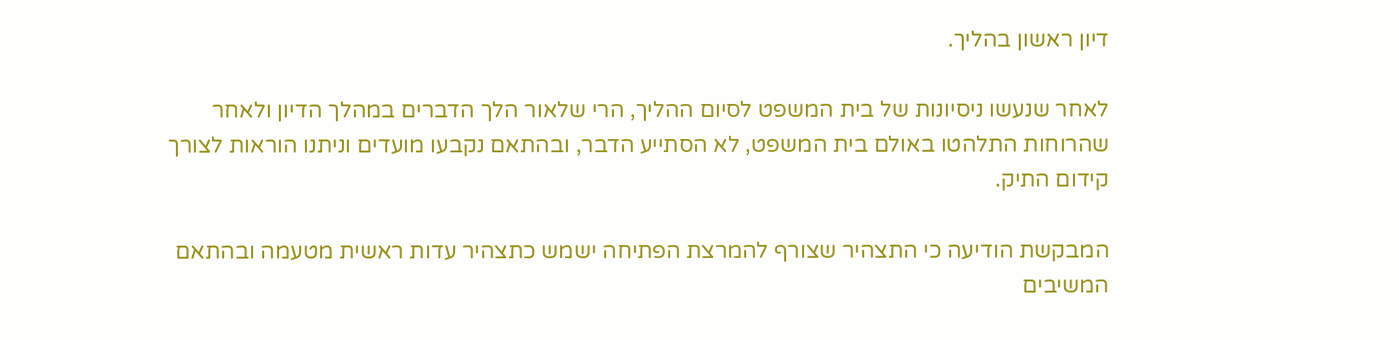דיון ראשון בהליך.

לאחר שנעשו ניסיונות של בית המשפט לסיום ההליך, הרי שלאור הלך הדברים במהלך הדיון ולאחר שהרוחות התלהטו באולם בית המשפט, לא הסתייע הדבר, ובהתאם נקבעו מועדים וניתנו הוראות לצורך קידום התיק.

המבקשת הודיעה כי התצהיר שצורף להמרצת הפתיחה ישמש כתצהיר עדות ראשית מטעמה ובהתאם המשיבים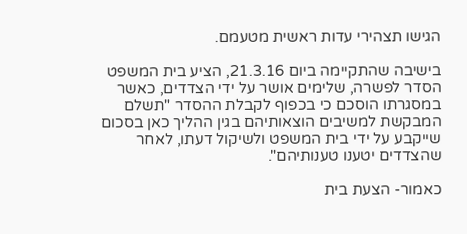הגישו תצהירי עדות ראשית מטעמם.

בישיבה שהתקיימה ביום 21.3.16, הציע בית המשפט הסדר לפשרה, שלימים אושר על ידי הצדדים, כאשר במסגרתו הוסכם כי בכפוף לקבלת ההסדר "תשלם המבקשת למשיבים הוצאותיהם בגין ההליך כאן בסכום שייקבע על ידי בית המשפט ולשיקול דעתו, לאחר שהצדדים יטענו טענותיהם".

כאמור- הצעת בית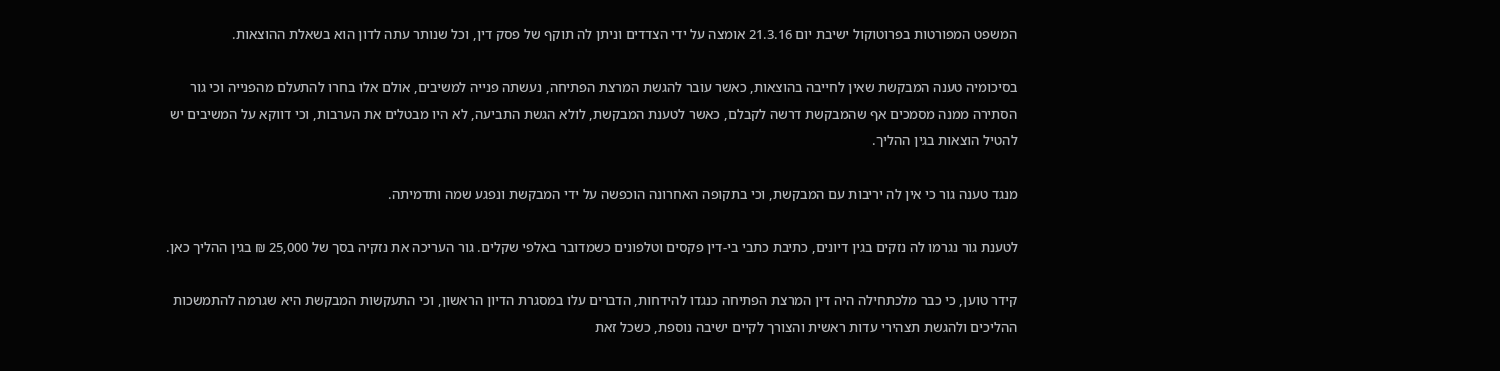המשפט המפורטות בפרוטוקול ישיבת יום 21.3.16 אומצה על ידי הצדדים וניתן לה תוקף של פסק דין, וכל שנותר עתה לדון הוא בשאלת ההוצאות.

בסיכומיה טענה המבקשת שאין לחייבה בהוצאות, כאשר עובר להגשת המרצת הפתיחה, נעשתה פנייה למשיבים, אולם אלו בחרו להתעלם מהפנייה וכי גור הסתירה ממנה מסמכים אף שהמבקשת דרשה לקבלם, כאשר לטענת המבקשת, לולא הגשת התביעה, לא היו מבטלים את הערבות, וכי דווקא על המשיבים יש להטיל הוצאות בגין ההליך.

מנגד טענה גור כי אין לה יריבות עם המבקשת, וכי בתקופה האחרונה הוכפשה על ידי המבקשת ונפגע שמה ותדמיתה.

לטענת גור נגרמו לה נזקים בגין דיונים, כתיבת כתבי בי-דין פקסים וטלפונים כשמדובר באלפי שקלים. גור העריכה את נזקיה בסך של 25,000 ₪ בגין ההליך כאן.

קידר טוען, כי כבר מלכתחילה היה דין המרצת הפתיחה כנגדו להידחות, הדברים עלו במסגרת הדיון הראשון, וכי התעקשות המבקשת היא שגרמה להתמשכות ההליכים ולהגשת תצהירי עדות ראשית והצורך לקיים ישיבה נוספת, כשכל זאת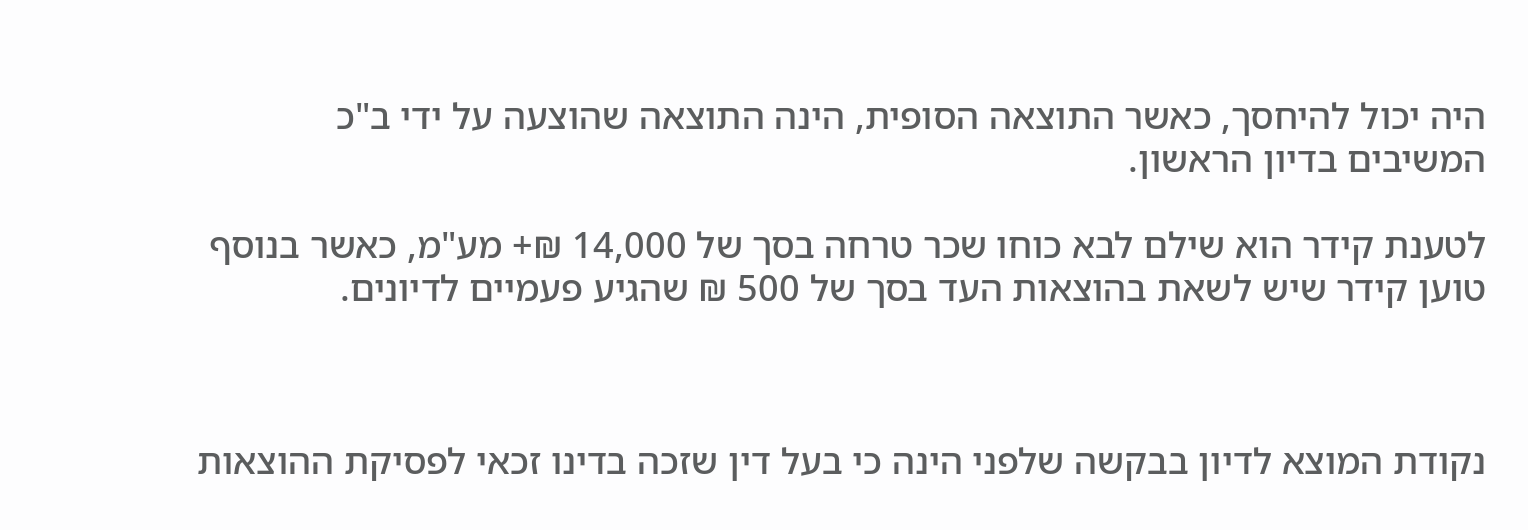היה יכול להיחסך, כאשר התוצאה הסופית, הינה התוצאה שהוצעה על ידי ב"כ המשיבים בדיון הראשון.

לטענת קידר הוא שילם לבא כוחו שכר טרחה בסך של 14,000 ₪+ מע"מ, כאשר בנוסף טוען קידר שיש לשאת בהוצאות העד בסך של 500 ₪ שהגיע פעמיים לדיונים.



נקודת המוצא לדיון בבקשה שלפני הינה כי בעל דין שזכה בדינו זכאי לפסיקת ההוצאות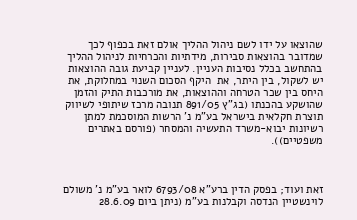שהוצאו על ידו לשם ניהול ההליך אולם זאת בכפוף לכך שמדובר בהוצאות סבירות, מידתיות והכרחיות לניהול ההליך בהתחשב בכלל נסיבות העניין. לעניין קביעת גובה ההוצאות יש לשקול, בין היתר, את  היקף הסכום השנוי במחלוקת, את היחס בין שכר הטרחה וההוצאות, את מורכבות התיק והזמן שהושקע בהכנתו (בג"ץ 891/05 תנובה מרכז שיתופי לשיווק תוצרת חקלאית בישראל בע"מ נ' הרשות המוסכמת למתן רשיונות יבוא-משרד התעשיה והמסחר (פורסם באתרים משפטיים)).



זאת ועוד; בפסק הדין ברע"א 6793/08 לואר בע"מ נ' משולם לוינשטיין הנדסה וקבלנות בע"מ (ניתן ביום 28.6.09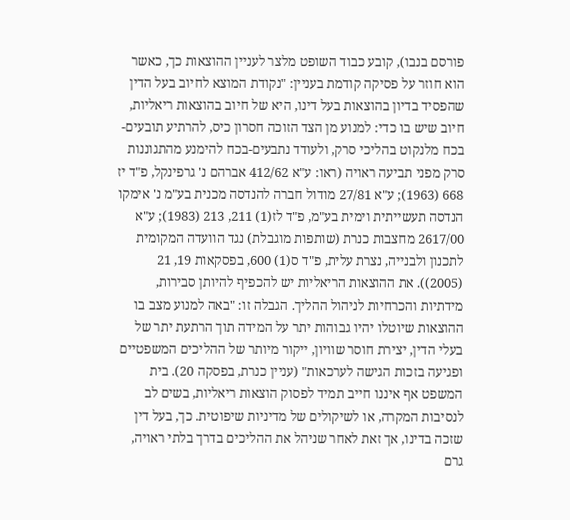פורסם בנבו), קובע כבוד השופט מלצר לעניין ההוצאות כך, כאשר הוא חוזר על פסיקה קודמת בעניין: "נקודת המוצא לחיוב בעל הדין שהפסיד בדיון בהוצאות בעל דינו, היא של חיוב בהוצאות ריאליות, חיוב שיש בו כדי: למנוע מן הצד הזוכה חסרון כיס, להרתיע תובעים-בכח מלנקוט בהליכי סרק, ולעודד נתבעים-בכח להימנע מהתגוננות סרק מפני תביעה ראויה (ראו: ע"א 412/62 אברהם נ' גרפינקל, פ"ד יז 668 (1963); ע"א 27/81 מודול חברה להנדסה מכנית בע"מ נ' אימקו הנדסה תעשייתית וימית בע"מ, פ"ד לז(1) 211, 213 (1983); ע"א 2617/00 מחצבות כנרת (שותפות מוגבלת) נגד הוועדה המקומית לתכנון ולבנייה, נצרת עלית, פ"ד ס(1) 600, בפסקאות 19, 21 (2005)). את ההוצאות הריאליות יש להכפיף להיותן סבירות, מידתיות והכרחיות לניהול ההליך. הגבלה זו: "באה למנוע מצב בו ההוצאות שיוטלו יהיו גבוהות יתר על המידה תוך הרתעת יתר של בעלי הדין, יצירת חוסר שוויון, ייקור מיותר של ההליכים המשפטיים ופגיעה בזכות הגישה לערכאות" (עניין כנרת, בפסקה 20). בית המשפט אף איננו חייב תמיד לפסוק הוצאות ריאליות, בשים לב לנסיבות המקרה, או לשיקולים של מדיניות שיפוטית. כך, בעל דין שזכה בדינו, אך זאת לאחר שניהל את ההליכים בדרך בלתי ראויה, גרם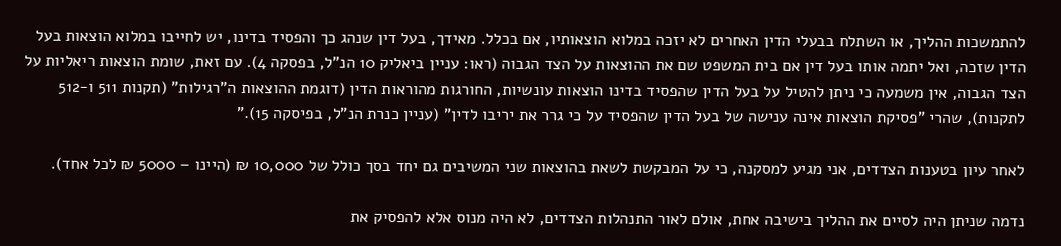להתמשכות ההליך, או השתלח בבעלי הדין האחרים לא יזכה במלוא הוצאותיו, אם בכלל. מאידך, בעל דין שנהג כך והפסיד בדינו, יש לחייבו במלוא הוצאות בעל הדין שזכה, ואל יתמה אותו בעל דין אם בית המשפט שם את ההוצאות על הצד הגבוה (ראו: עניין ביאליק 10 הנ"ל, בפסקה 4). עם זאת, שומת הוצאות ריאליות על הצד הגבוה, אין משמעה כי ניתן להטיל על בעל הדין שהפסיד בדינו הוצאות עונשיות, החורגות מהוראות הדין (דוגמת ההוצאות ה"רגילות" (תקנות 511 ו-512 לתקנות), שהרי "פסיקת הוצאות אינה ענישה של בעל הדין שהפסיד על כי גרר את יריבו לדין" (עניין כנרת הנ"ל, בפיסקה 15)."

לאחר עיון בטענות הצדדים, אני מגיע למסקנה, כי על המבקשת לשאת בהוצאות שני המשיבים גם יחד בסך כולל של 10,000 ₪ (היינו – 5000 ₪ לכל אחד).

נדמה שניתן היה לסיים את ההליך בישיבה אחת, אולם לאור התנהלות הצדדים, לא היה מנוס אלא להפסיק את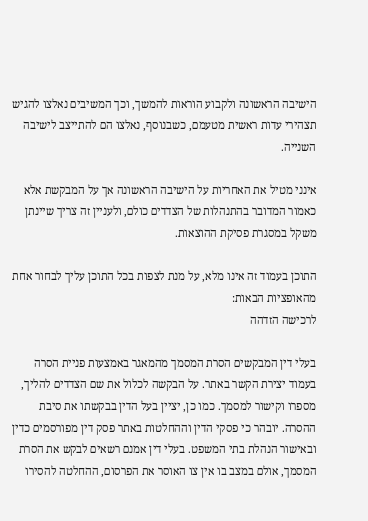הישיבה הראשונה ולקבוע הוראות להמשך, וכך המשיבים נאלצו להגיש תצהירי עדות ראשית מטעמם, כשבנוסף, נאלצו הם להתייצב לישיבה השנייה.

אינני מטיל את האחריות על הישיבה הראשונה אך על המבקשת אלא כאמור המדובר בהתנהלות של הצדדים כולם, ולעניין זה צריך שיינתן משקל במסגרת פסיקת ההוצאות.

התוכן בעמוד זה אינו מלא, על מנת לצפות בכל התוכן עליך לבחור אחת מהאופציות הבאות:
לרכישה הזדהה

בעלי דין המבקשים הסרת המסמך מהמאגר באמצעות פניית הסרה בעמוד יצירת הקשר באתר. על הבקשה לכלול את שם הצדדים להליך, מספרו וקישור למסמך. כמו כן, יציין בעל הדין בבקשתו את סיבת ההסרה. יובהר כי פסקי הדין וההחלטות באתר פסק דין מפורסמים כדין ובאישור הנהלת בתי המשפט. בעלי דין אמנם רשאים לבקש את הסרת המסמך, אולם במצב בו אין צו האוסר את הפרסום, ההחלטה להסירו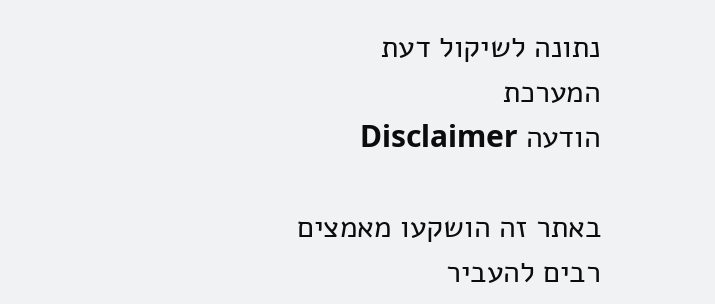נתונה לשיקול דעת המערכת
הודעה Disclaimer

באתר זה הושקעו מאמצים רבים להעביר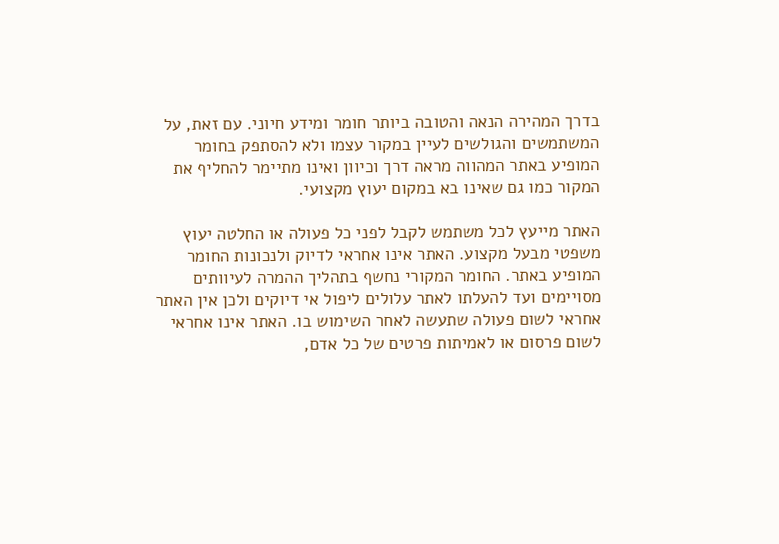בדרך המהירה הנאה והטובה ביותר חומר ומידע חיוני. עם זאת, על המשתמשים והגולשים לעיין במקור עצמו ולא להסתפק בחומר המופיע באתר המהווה מראה דרך וכיוון ואינו מתיימר להחליף את המקור כמו גם שאינו בא במקום יעוץ מקצועי.

האתר מייעץ לכל משתמש לקבל לפני כל פעולה או החלטה יעוץ משפטי מבעל מקצוע. האתר אינו אחראי לדיוק ולנכונות החומר המופיע באתר. החומר המקורי נחשף בתהליך ההמרה לעיוותים מסויימים ועד להעלתו לאתר עלולים ליפול אי דיוקים ולכן אין האתר אחראי לשום פעולה שתעשה לאחר השימוש בו. האתר אינו אחראי לשום פרסום או לאמיתות פרטים של כל אדם,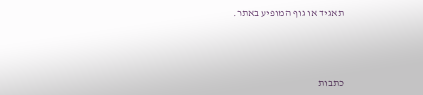תאגיד או גוף המופיע באתר.




כתבות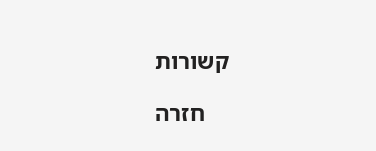קשורות

    חזרה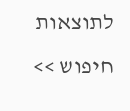לתוצאות חיפוש >>